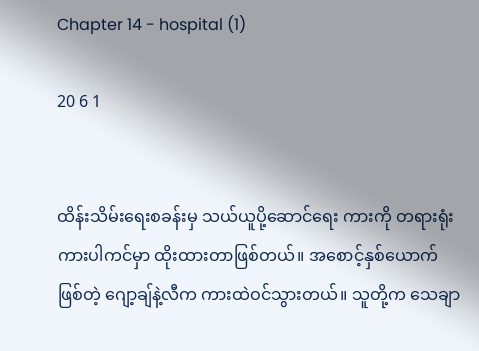Chapter 14 - hospital (1)

20 6 1


ထိန်းသိမ်းရေးစခန်းမှ သယ်ယူပို့ဆောင်ရေး ကားကို တရားရုံး ကားပါကင်မှာ ထိုးထားတာဖြစ်တယ်။ အစောင့်နှစ်ယောက်ဖြစ်တဲ့ ဂျော့ချ်နဲ့လီက ကားထဲဝင်သွားတယ်။ သူတို့က သေချာ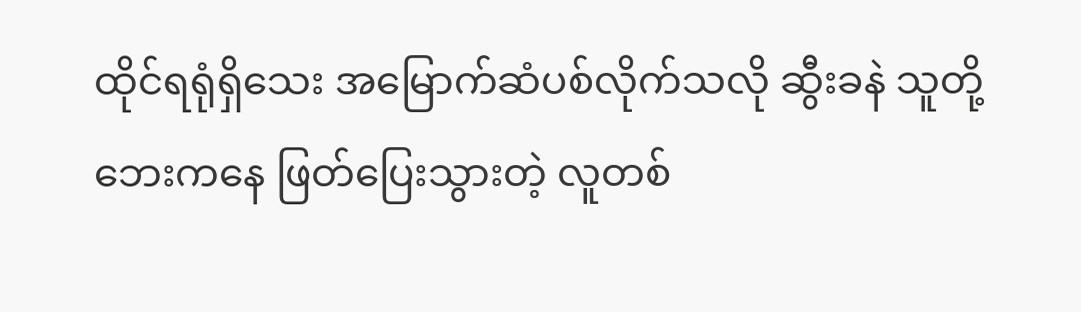ထိုင်ရရုံရှိသေး အမြောက်ဆံပစ်လိုက်သလို ဆွီးခနဲ သူတို့ဘေးကနေ ဖြတ်ပြေးသွားတဲ့ လူတစ်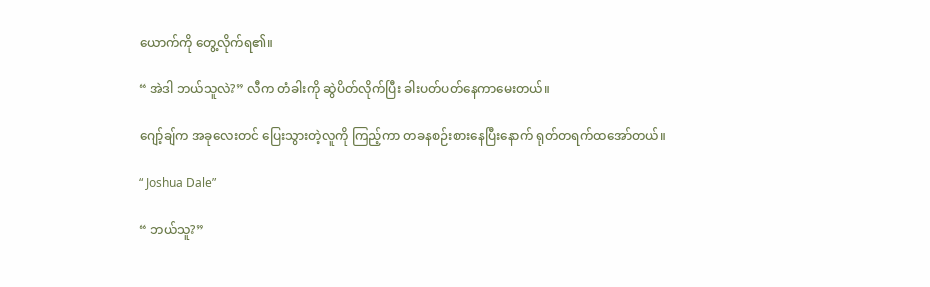ယောက်ကို တွေ့လိုက်ရ၏။

“ အဲဒါ ဘယ်သူလဲ?” လီက တံခါးကို ဆွဲပိတ်လိုက်ပြီး ခါးပတ်ပတ်နေကာမေးတယ်။

ဂျော့်ချ်က အခုလေးတင် ပြေးသွားတဲ့လူကို ကြည့်ကာ တခနစဉ်းစားနေပြီးနောက် ရုတ်တရက်ထအော်တယ်။

“ Joshua Dale”

“ ဘယ်သူ?”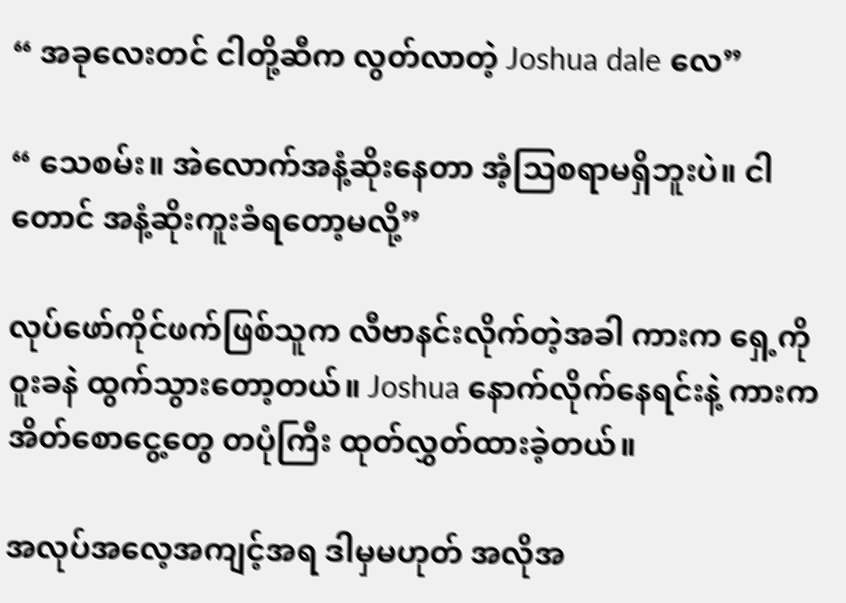“ အခုလေးတင် ငါတို့ဆီက လွတ်လာတဲ့ Joshua dale လေ”

“ သေစမ်း။ အဲလောက်အနံ့ဆိုးနေတာ အံ့သြစရာမရှိဘူးပဲ။ ငါတောင် အနံ့ဆိုးကူးခံရတော့မလို့”

လုပ်ဖော်ကိုင်ဖက်ဖြစ်သူက လီဗာနင်းလိုက်တဲ့အခါ ကားက ရှေ့ကို ဝူးခနဲ ထွက်သွား‌တော့တယ်။ Joshua နောက်လိုက်နေရင်းနဲ့ ကားက အိတ်စောငွေ့တွေ တပုံကြီး ထုတ်လွှတ်ထားခဲ့တယ်။

အလုပ်အလေ့အကျင့်အရ ဒါမှမဟုတ် အလိုအ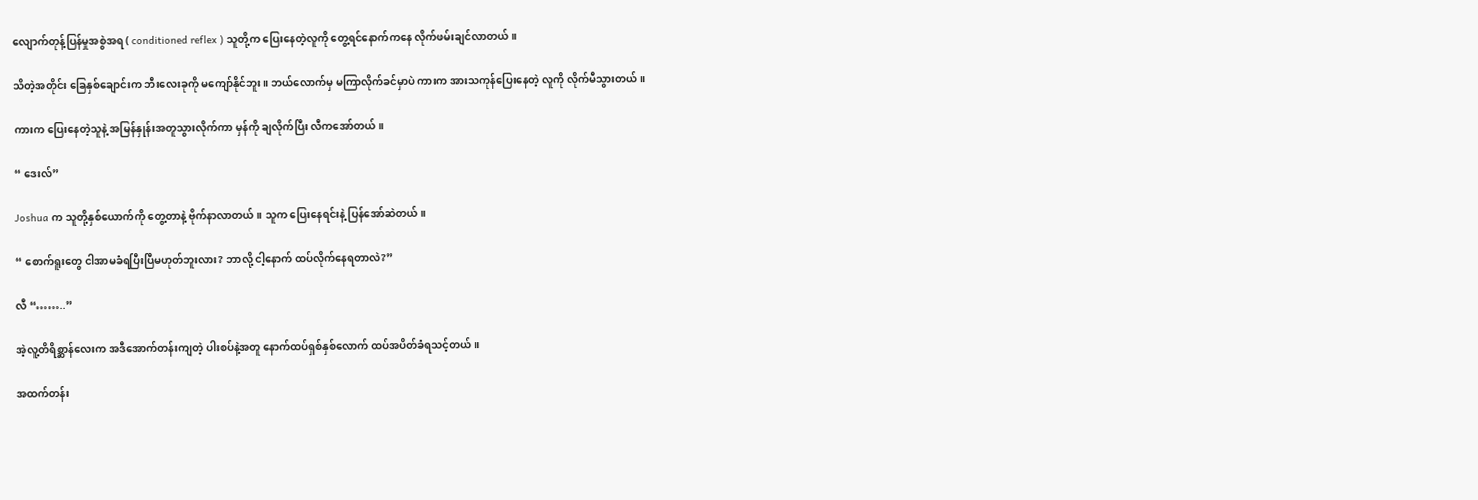လျောက်တုန့်ပြန်မှုအစွဲအရ ( conditioned reflex ) သူတို့က ပြေးနေတဲ့လူကို တွေ့ရင်နောက်ကနေ လိုက်ဖမ်းချင်လာတယ်။

သိတဲ့အတိုင်း ခြေနှစ်ချောင်းက ဘီးလေးခုကို မကျော်နိုင်ဘူး။ ဘယ်လောက်မှ မကြာလိုက်ခင်မှာပဲ ကားက အားသကုန်ပြေးနေတဲ့ လူကို လိုက်မီသွားတယ်။

ကားက ပြေးနေတဲ့သူနဲ့ အမြန်နှုန်းအတူသွားလိုက်ကာ မှန်ကို ချလိုက်ပြီး လီကအော်တယ်။

“ ဒေးလ်”

Joshua က သူတို့နှစ်ယောက်ကို တွေ့တာနဲ့ ဗိုက်နာလာတယ်။ သူက ပြေးနေရင်းနဲ့ ပြန်အော်ဆဲတယ်။

“ စောက်ရူးတွေ ငါအာမခံရပြီးပြီမဟုတ်ဘူးလား? ဘာလို့ ငါ့နောက် ထပ်လိုက်နေရတာလဲ?”

လီ “……..”

အဲ့လူ့တိရိစ္ဆာန်လေးက အဒီအောက်တန်းကျတဲ့ ပါးစပ်နဲ့အတူ နောက်ထပ်ရှစ်နှစ်လောက် ထပ်အပိတ်ခံရသင့်တယ်။

အထက်တန်း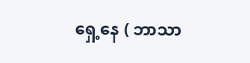ရှေ့နေ ( ဘာသာ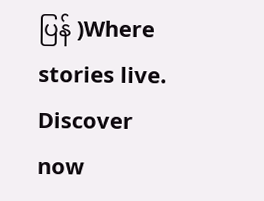ပြန် )Where stories live. Discover now